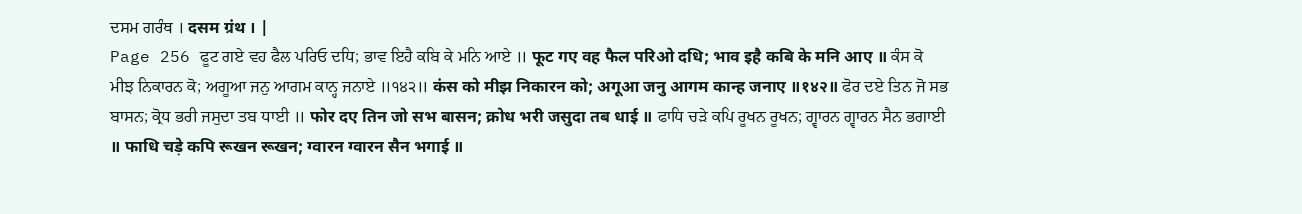ਦਸਮ ਗਰੰਥ । दसम ग्रंथ । |
Page 256 ਫੂਟ ਗਏ ਵਹ ਫੈਲ ਪਰਿਓ ਦਧਿ; ਭਾਵ ਇਹੈ ਕਬਿ ਕੇ ਮਨਿ ਆਏ ॥ फूट गए वह फैल परिओ दधि; भाव इहै कबि के मनि आए ॥ ਕੰਸ ਕੋ ਮੀਝ ਨਿਕਾਰਨ ਕੋ; ਅਗੂਆ ਜਨੁ ਆਗਮ ਕਾਨ੍ਹ ਜਨਾਏ ॥੧੪੨॥ कंस को मीझ निकारन को; अगूआ जनु आगम कान्ह जनाए ॥१४२॥ ਫੋਰ ਦਏ ਤਿਨ ਜੋ ਸਭ ਬਾਸਨ; ਕ੍ਰੋਧ ਭਰੀ ਜਸੁਦਾ ਤਬ ਧਾਈ ॥ फोर दए तिन जो सभ बासन; क्रोध भरी जसुदा तब धाई ॥ ਫਾਧਿ ਚੜੇ ਕਪਿ ਰੂਖਨ ਰੂਖਨ; ਗ੍ਵਾਰਨ ਗ੍ਵਾਰਨ ਸੈਨ ਭਗਾਈ ॥ फाधि चड़े कपि रूखन रूखन; ग्वारन ग्वारन सैन भगाई ॥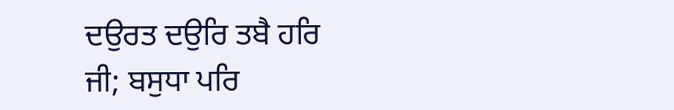ਦਉਰਤ ਦਉਰਿ ਤਬੈ ਹਰਿ ਜੀ; ਬਸੁਧਾ ਪਰਿ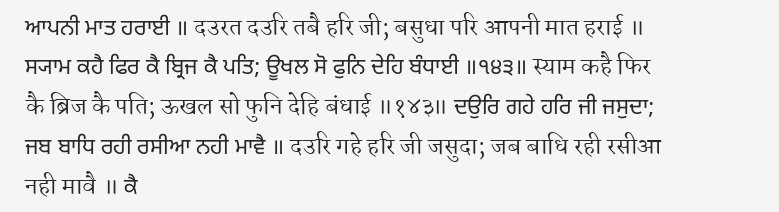ਆਪਨੀ ਮਾਤ ਹਰਾਈ ॥ दउरत दउरि तबै हरि जी; बसुधा परि आपनी मात हराई ॥ ਸ੍ਯਾਮ ਕਹੈ ਫਿਰ ਕੈ ਬ੍ਰਿਜ ਕੈ ਪਤਿ; ਊਖਲ ਸੋ ਫੁਨਿ ਦੇਹਿ ਬੰਧਾਈ ॥੧੪੩॥ स्याम कहै फिर कै ब्रिज कै पति; ऊखल सो फुनि देहि बंधाई ॥१४३॥ ਦਉਰਿ ਗਹੇ ਹਰਿ ਜੀ ਜਸੁਦਾ; ਜਬ ਬਾਧਿ ਰਹੀ ਰਸੀਆ ਨਹੀ ਮਾਵੈ ॥ दउरि गहे हरि जी जसुदा; जब बाधि रही रसीआ नही मावै ॥ ਕੈ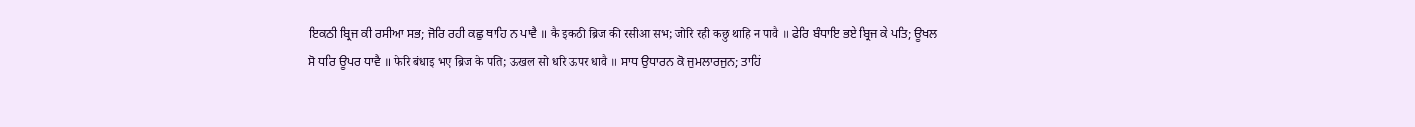ਇਕਠੀ ਬ੍ਰਿਜ ਕੀ ਰਸੀਆ ਸਭ; ਜੋਰਿ ਰਹੀ ਕਛੁ ਥਾਹਿ ਨ ਪਾਵੈ ॥ कै इकठी ब्रिज की रसीआ सभ; जोरि रही कछु थाहि न पावै ॥ ਫੇਰਿ ਬੰਧਾਇ ਭਏ ਬ੍ਰਿਜ ਕੇ ਪਤਿ; ਊਖਲ ਸੋ ਧਰਿ ਊਪਰ ਧਾਵੈ ॥ फेरि बंधाइ भए ब्रिज के पति; ऊखल सो धरि ऊपर धावै ॥ ਸਾਧ ਉਧਾਰਨ ਕੋ ਜੁਮਲਾਰਜੁਨ; ਤਾਹਿਂ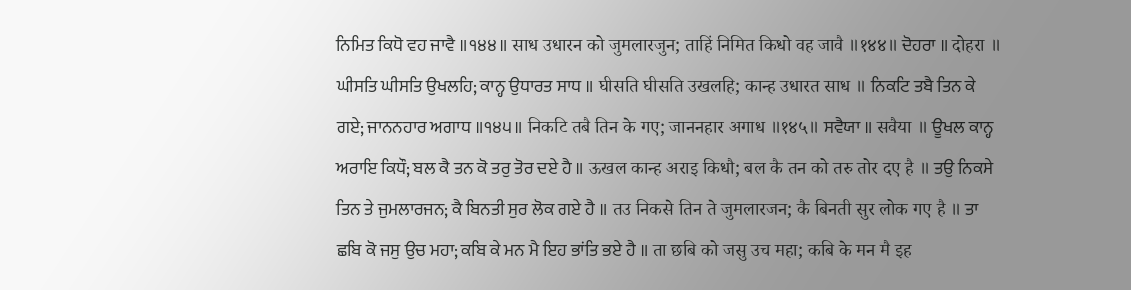ਨਿਮਿਤ ਕਿਧੋ ਵਹ ਜਾਵੈ ॥੧੪੪॥ साध उधारन को जुमलारजुन; ताहिं निमित किधो वह जावै ॥१४४॥ ਦੋਹਰਾ ॥ दोहरा ॥ ਘੀਸਤਿ ਘੀਸਤਿ ਉਖਲਹਿ; ਕਾਨ੍ਹ ਉਧਾਰਤ ਸਾਧ ॥ घीसति घीसति उखलहि; कान्ह उधारत साध ॥ ਨਿਕਟਿ ਤਬੈ ਤਿਨ ਕੇ ਗਏ; ਜਾਨਨਹਾਰ ਅਗਾਧ ॥੧੪੫॥ निकटि तबै तिन के गए; जाननहार अगाध ॥१४५॥ ਸਵੈਯਾ ॥ सवैया ॥ ਊਖਲ ਕਾਨ੍ਹ ਅਰਾਇ ਕਿਧੌ; ਬਲ ਕੈ ਤਨ ਕੋ ਤਰੁ ਤੋਰ ਦਏ ਹੈ ॥ ऊखल कान्ह अराइ किधौ; बल कै तन को तरु तोर दए है ॥ ਤਉ ਨਿਕਸੇ ਤਿਨ ਤੇ ਜੁਮਲਾਰਜਨ; ਕੈ ਬਿਨਤੀ ਸੁਰ ਲੋਕ ਗਏ ਹੈ ॥ तउ निकसे तिन ते जुमलारजन; कै बिनती सुर लोक गए है ॥ ਤਾ ਛਬਿ ਕੋ ਜਸੁ ਉਚ ਮਹਾ; ਕਬਿ ਕੇ ਮਨ ਮੈ ਇਹ ਭਾਂਤਿ ਭਏ ਹੈ ॥ ता छबि को जसु उच महा; कबि के मन मै इह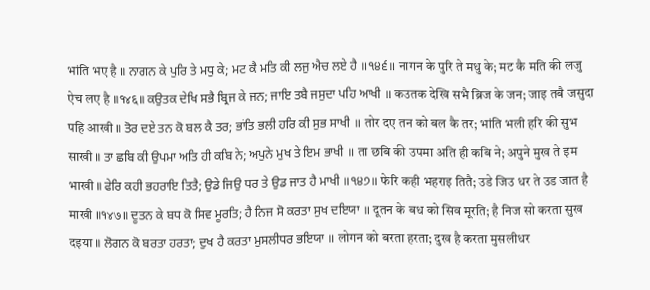भांति भए है ॥ ਨਾਗਨ ਕੇ ਪੁਰਿ ਤੇ ਮਧੁ ਕੇ; ਮਟ ਕੈ ਮਤਿ ਕੀ ਲਜੁ ਐਚ ਲਏ ਹੈ ॥੧੪੬॥ नागन के पुरि ते मधु के; मट कै मति की लजु ऐच लए है ॥१४६॥ ਕਉਤਕ ਦੇਖਿ ਸਭੈ ਬ੍ਰਿਜ ਕੇ ਜਨ; ਜਾਇ ਤਬੈ ਜਸੁਦਾ ਪਹਿ ਆਖੀ ॥ कउतक देखि सभै ब्रिज के जन; जाइ तबै जसुदा पहि आखी ॥ ਤੋਰ ਦਏ ਤਨ ਕੋ ਬਲ ਕੈ ਤਰ; ਭਾਂਤਿ ਭਲੀ ਹਰਿ ਕੀ ਸੁਭ ਸਾਖੀ ॥ तोर दए तन को बल कै तर; भांति भली हरि की सुभ साखी ॥ ਤਾ ਛਬਿ ਕੀ ਉਪਮਾ ਅਤਿ ਹੀ ਕਬਿ ਨੇ; ਅਪੁਨੇ ਮੁਖ ਤੇ ਇਮ ਭਾਖੀ ॥ ता छबि की उपमा अति ही कबि ने; अपुने मुख ते इम भाखी ॥ ਫੇਰਿ ਕਹੀ ਭਹਰਾਇ ਤਿਤੈ; ਉਡੇ ਜਿਉ ਧਰ ਤੇ ਉਡ ਜਾਤ ਹੈ ਮਾਖੀ ॥੧੪੭॥ फेरि कही भहराइ तितै; उडे जिउ धर ते उड जात है माखी ॥१४७॥ ਦੂਤਨ ਕੇ ਬਧ ਕੋ ਸਿਵ ਮੂਰਤਿ; ਹੈ ਨਿਜ ਸੋ ਕਰਤਾ ਸੁਖ ਦਇਯਾ ॥ दूतन के बध को सिव मूरति; है निज सो करता सुख दइया ॥ ਲੋਗਨ ਕੋ ਬਰਤਾ ਹਰਤਾ; ਦੁਖ ਹੈ ਕਰਤਾ ਮੁਸਲੀਧਰ ਭਇਯਾ ॥ लोगन को बरता हरता; दुख है करता मुसलीधर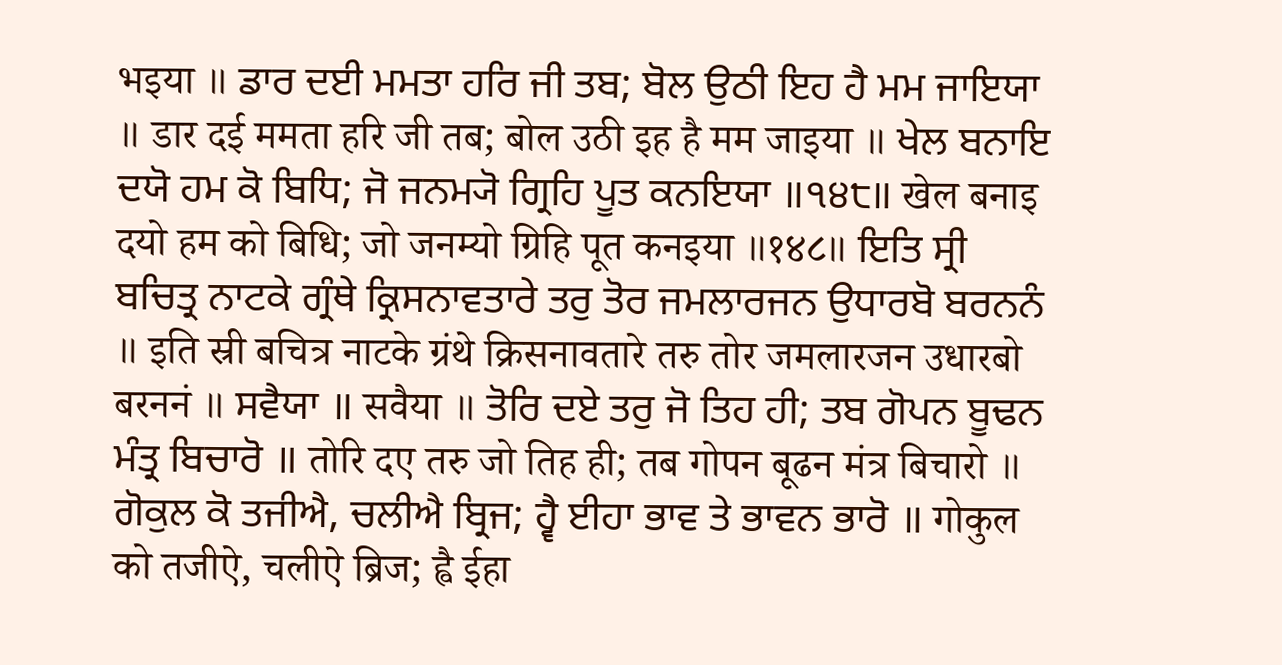भइया ॥ ਡਾਰ ਦਈ ਮਮਤਾ ਹਰਿ ਜੀ ਤਬ; ਬੋਲ ਉਠੀ ਇਹ ਹੈ ਮਮ ਜਾਇਯਾ ॥ डार दई ममता हरि जी तब; बोल उठी इह है मम जाइया ॥ ਖੇਲ ਬਨਾਇ ਦਯੋ ਹਮ ਕੋ ਬਿਧਿ; ਜੋ ਜਨਮ੍ਯੋ ਗ੍ਰਿਹਿ ਪੂਤ ਕਨਇਯਾ ॥੧੪੮॥ खेल बनाइ दयो हम को बिधि; जो जनम्यो ग्रिहि पूत कनइया ॥१४८॥ ਇਤਿ ਸ੍ਰੀ ਬਚਿਤ੍ਰ ਨਾਟਕੇ ਗ੍ਰੰਥੇ ਕ੍ਰਿਸਨਾਵਤਾਰੇ ਤਰੁ ਤੋਰ ਜਮਲਾਰਜਨ ਉਧਾਰਬੋ ਬਰਨਨੰ ॥ इति स्री बचित्र नाटके ग्रंथे क्रिसनावतारे तरु तोर जमलारजन उधारबो बरननं ॥ ਸਵੈਯਾ ॥ सवैया ॥ ਤੋਰਿ ਦਏ ਤਰੁ ਜੋ ਤਿਹ ਹੀ; ਤਬ ਗੋਪਨ ਬੂਢਨ ਮੰਤ੍ਰ ਬਿਚਾਰੋ ॥ तोरि दए तरु जो तिह ही; तब गोपन बूढन मंत्र बिचारो ॥ ਗੋਕੁਲ ਕੋ ਤਜੀਐ, ਚਲੀਐ ਬ੍ਰਿਜ; ਹ੍ਵੈ ਈਹਾ ਭਾਵ ਤੇ ਭਾਵਨ ਭਾਰੋ ॥ गोकुल को तजीऐ, चलीऐ ब्रिज; ह्वै ईहा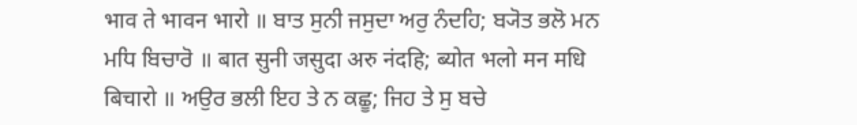भाव ते भावन भारो ॥ ਬਾਤ ਸੁਨੀ ਜਸੁਦਾ ਅਰੁ ਨੰਦਹਿ; ਬ੍ਯੋਤ ਭਲੋ ਮਨ ਮਧਿ ਬਿਚਾਰੋ ॥ बात सुनी जसुदा अरु नंदहि; ब्योत भलो मन मधि बिचारो ॥ ਅਉਰ ਭਲੀ ਇਹ ਤੇ ਨ ਕਛੂ; ਜਿਹ ਤੇ ਸੁ ਬਚੇ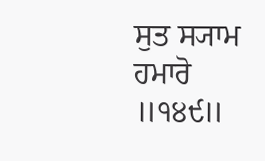ਸੁਤ ਸ੍ਯਾਮ ਹਮਾਰੋ ॥੧੪੯॥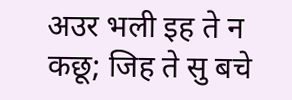अउर भली इह ते न कछू; जिह ते सु बचे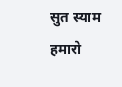सुत स्याम हमारो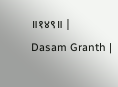॥१४९॥ |
Dasam Granth |